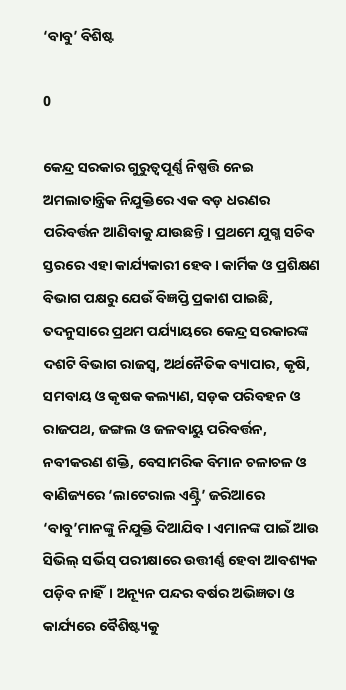‘ବାବୁ’ ବିଶିଷ୍ଟ

0

କେନ୍ଦ୍ର ସରକାର ଗୁରୁତ୍ବପୂର୍ଣ୍ଣ ନିଷ୍ପତ୍ତି ନେଇ ଅମଲାତାନ୍ତ୍ରିକ ନିଯୁକ୍ତିରେ ଏକ ବଡ଼ ଧରଣର ପରିବର୍ତ୍ତନ ଆଣିବାକୁ ଯାଉଛନ୍ତି। ପ୍ରଥମେ ଯୁଗ୍ମ ସଚିବ ସ୍ତରରେ ଏହା କାର୍ଯ୍ୟକାରୀ ହେବ। କାର୍ମିକ ଓ ପ୍ରଶିକ୍ଷଣ ବିଭାଗ ପକ୍ଷରୁ ଯେଉଁ ବିଜ୍ଞପ୍ତି ପ୍ରକାଶ ପାଇଛି, ତଦନୁସାରେ ପ୍ରଥମ ପର୍ଯ୍ୟାୟରେ କେନ୍ଦ୍ର ସରକାରଙ୍କ ଦଶଟି ବିଭାଗ ରାଜସ୍ବ, ଅର୍ଥନୈତିକ ବ୍ୟାପାର, କୃଷି, ସମବାୟ ଓ କୃଷକ କଲ୍ୟାଣ, ସଡ଼କ ପରିବହନ ଓ ରାଜପଥ, ଜଙ୍ଗଲ ଓ ଜଳବାୟୁ ପରିବର୍ତ୍ତନ, ନବୀକରଣ ଶକ୍ତି, ବେସାମରିକ ବିମାନ ଚଳାଚଳ ଓ ବାଣିଜ୍ୟରେ ‘ଲା‌ଟେରାଲ ଏଣ୍ଟ୍ରି’ ଜରିଆରେ ‘ବାବୁ’ମାନଙ୍କୁ ନିଯୁକ୍ତି ଦିଆଯିବ। ଏମାନଙ୍କ ପାଇଁ ଆଉ ସିଭିଲ୍‌ ସର୍ଭିସ୍ ପରୀକ୍ଷାରେ ଉତ୍ତୀର୍ଣ୍ଣ ହେବା ଆବଶ୍ୟକ ପଡ଼ିବ ନାହିଁ। ଅନ୍ୟୂନ ପନ୍ଦର ବର୍ଷର ଅଭିଜ୍ଞତା ଓ କାର୍ଯ୍ୟରେ ବୈଶିଷ୍ଟ୍ୟକୁ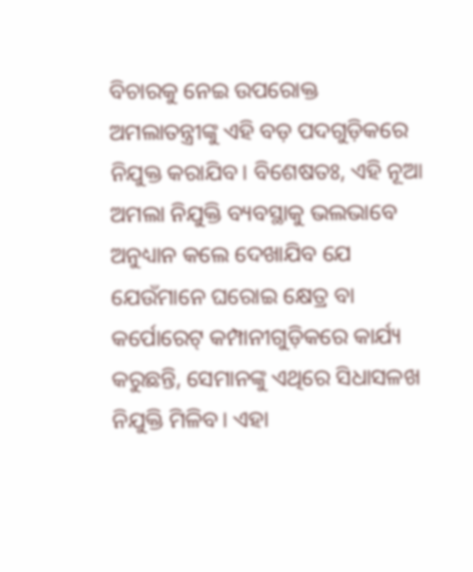ବିଚାରକୁ ନେଇ ଉପରୋକ୍ତ ଅମଲାତନ୍ତ୍ରୀଙ୍କୁ ଏହି ବଡ଼ ପଦଗୁଡ଼ିକରେ ନିଯୁକ୍ତ କରାଯିବ। ବିଶେଷତଃ, ଏହି ନୂଆ ଅମଲା ନିଯୁକ୍ତି ବ୍ୟବସ୍ଥାକୁ ଭଲଭାବେ ଅନୁଧ୍ୟାନ କଲେ ଦେଖାଯିବ ଯେ ଯେଉଁମାନେ ଘରୋଇ କ୍ଷେତ୍ର ବା କର୍ପୋରେଟ୍ କମ୍ପାନୀଗୁଡ଼ିକରେ କାର୍ଯ୍ୟ କରୁଛନ୍ତି, ସେମାନଙ୍କୁ ଏଥିରେ ସିଧାସଳଖ ନିଯୁକ୍ତି ମିଳିବ। ଏହା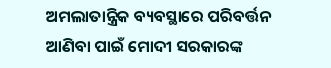ଅମଲାତାନ୍ତ୍ରିକ ବ୍ୟବସ୍ଥାରେ ପରିବର୍ତ୍ତନ ଆଣିବା ପାଇଁ ମୋଦୀ ସରକାରଙ୍କ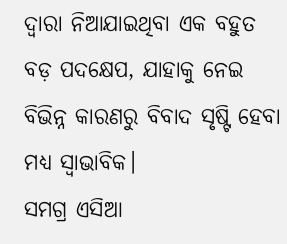ଦ୍ବାରା ନିଆଯାଇଥିବା ଏକ ବହୁତ ବଡ଼ ପଦକ୍ଷେପ, ଯାହାକୁ ନେଇ ବିଭିନ୍ନ କାରଣରୁ ବିବାଦ ସୃଷ୍ଟି ହେବା ମଧ୍ୟ ସ୍ବାଭାବିକ।
ସମଗ୍ର ଏସିଆ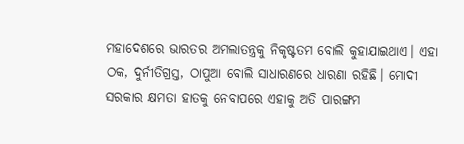ମହାଦେଶରେ ଭାରତର ଅମଲାତନ୍ତ୍ରକୁ ନିକୃଷ୍ଟତମ ବୋଲି କୁହାଯାଇଥାଏ। ଏହା ଠକ, ଦୁର୍ନୀତିଗ୍ରସ୍ତ, ଠାପୁଆ ବୋଲି ସାଧାରଣରେ ଧାରଣା ରହିଛି। ମୋଦୀ ସରକାର କ୍ଷମତା ହାତକୁ ନେବାପରେ ଏହାକୁ ଅତି ପାରଙ୍ଗମ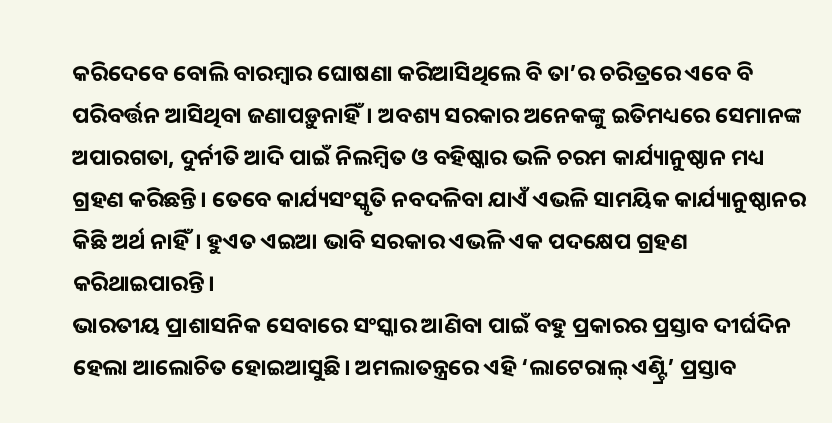କରିଦେବେ ବୋଲି ବାରମ୍ବାର ଘୋଷଣା କରିଆସିଥିଲେ ବି ତା’ର ଚରିତ୍ରରେ ଏବେ ବି ପରିବର୍ତ୍ତନ ଆସିଥିବା ଜଣାପଡ଼ୁନାହିଁ। ଅବଶ୍ୟ ସରକାର ଅନେକଙ୍କୁ ଇତିମଧ୍ୟରେ ସେମାନଙ୍କ ଅପାରଗତା, ଦୁର୍ନୀତି ଆଦି ପାଇଁ ନିଲମ୍ବିତ ଓ ବହିଷ୍କାର ଭଳି ଚରମ କାର୍ଯ୍ୟାନୁଷ୍ଠାନ ମଧ୍ୟ ଗ୍ରହଣ କରିଛନ୍ତି। ତେବେ କାର୍ଯ୍ୟସଂସ୍କୃତି ନବଦଳିବା ଯାଏଁ ଏଭଳି ସାମୟିକ କାର୍ଯ୍ୟାନୁଷ୍ଠାନର କିଛି ଅର୍ଥ ନାହିଁ। ହୁଏତ ଏଇଆ ଭାବି ସରକାର ଏଭଳି ଏକ ପଦକ୍ଷେପ ଗ୍ରହଣ କରିଥାଇପାରନ୍ତି।
ଭାରତୀୟ ପ୍ରାଶାସନିକ ସେବାରେ ସଂସ୍କାର ଆଣିବା ପାଇଁ ବହୁ ପ୍ରକାରର ପ୍ରସ୍ତାବ ଦୀର୍ଘଦିନ ହେଲା ଆଲୋଚିତ ହୋଇଆସୁଛି। ଅମଲାତନ୍ତ୍ରରେ ଏହି ‘ଲାଟେରାଲ୍‌ ଏଣ୍ଟ୍ରି’ ପ୍ରସ୍ତାବ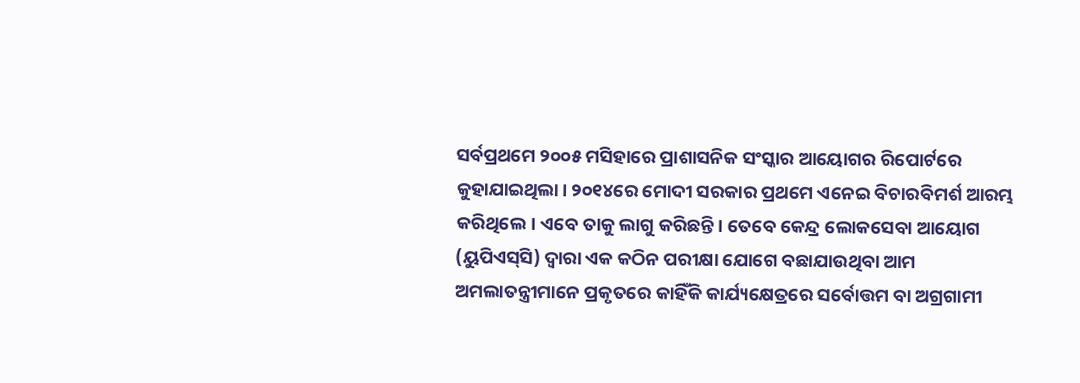ସର୍ବପ୍ରଥମେ ୨୦୦୫ ମସିହାରେ ପ୍ରାଶାସନିକ ସଂସ୍କାର ଆୟୋଗର ରିପୋର୍ଟରେ କୁହାଯାଇଥିଲା। ୨୦୧୪ରେ ମୋଦୀ ସରକାର ପ୍ରଥମେ ଏନେଇ ବିଚାରବିମର୍ଶ ଆରମ୍ଭ କରିଥିଲେ। ଏବେ ତାକୁ ଲାଗୁ କରିଛନ୍ତି। ତେବେ କେନ୍ଦ୍ର ଲୋକସେବା ଆୟୋଗ (ୟୁପିଏସ୍‌ସି) ଦ୍ବାରା ଏକ କଠିନ ପରୀକ୍ଷା ଯୋଗେ ବଛାଯାଉଥିବା ଆମ ଅମଲାତନ୍ତ୍ରୀମାନେ ପ୍ରକୃତରେ କାହିଁକି କାର୍ଯ୍ୟକ୍ଷେତ୍ରରେ ସର୍ବୋତ୍ତମ ବା ଅଗ୍ରଗାମୀ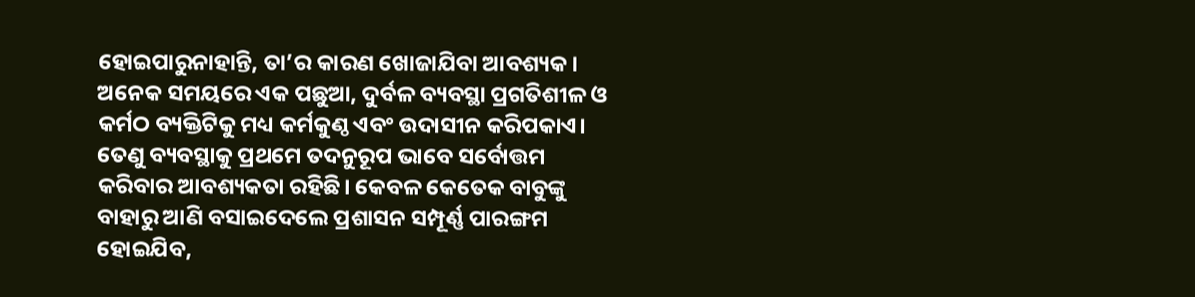ହୋଇପାରୁନାହାନ୍ତି, ତା’ର କାରଣ ଖୋଜାଯିବା ଆବଶ୍ୟକ। ଅନେକ ସମୟରେ ଏକ ପଛୁଆ, ଦୁର୍ବଳ ବ୍ୟବସ୍ଥା ପ୍ରଗତିଶୀଳ ଓ କର୍ମଠ ବ୍ୟକ୍ତିଟିକୁ ମଧ୍ୟ କର୍ମକୁଣ୍ଠ ଏବଂ ଉଦାସୀନ କରିପକାଏ। ତେଣୁ ବ୍ୟବସ୍ଥାକୁ ପ୍ରଥମେ ତଦନୁରୂପ ଭାବେ ସର୍ବୋତ୍ତମ କରିବାର ଆବଶ୍ୟକତା ରହିଛି। କେବଳ କେତେକ ବାବୁଙ୍କୁ ବାହାରୁ ଆଣି ବସାଇଦେଲେ ପ୍ରଶାସନ ସମ୍ପୂର୍ଣ୍ଣ ପାରଙ୍ଗମ ହୋଇଯିବ,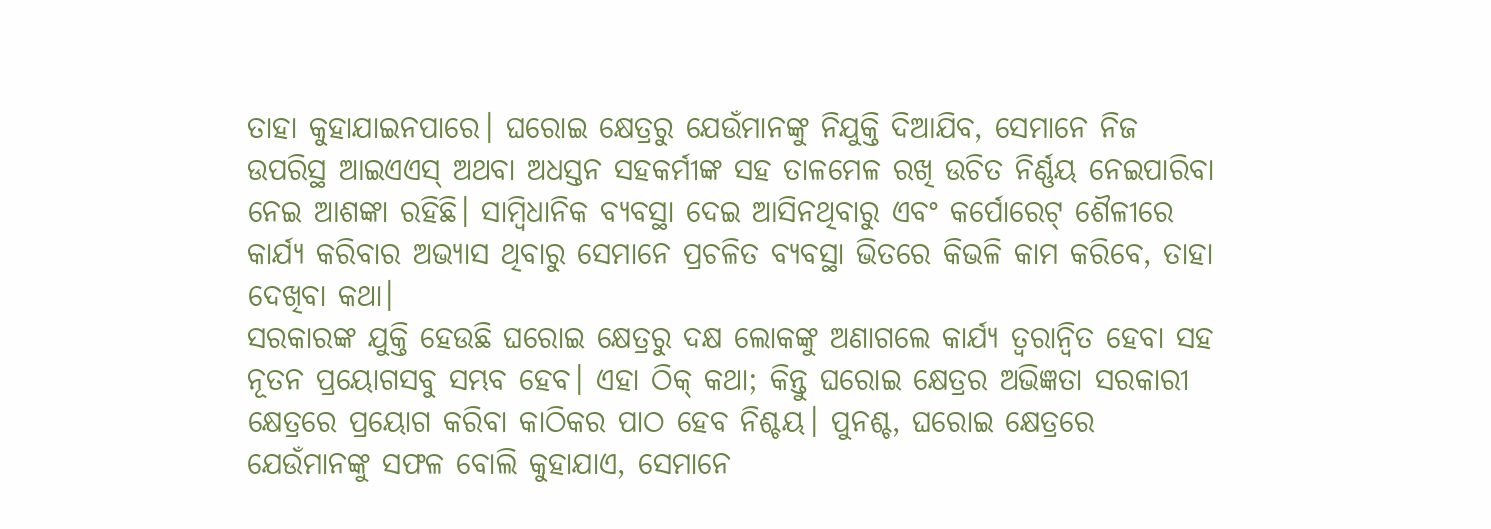ତାହା କୁହାଯାଇନପାରେ। ଘରୋଇ କ୍ଷେତ୍ରରୁ ଯେଉଁମାନଙ୍କୁ ନିଯୁକ୍ତି ଦିଆଯିବ, ସେମାନେ ନିଜ ଉପରିସ୍ଥ ଆଇଏଏସ୍ ଅଥବା ଅଧସ୍ତନ ସହକର୍ମୀଙ୍କ ସହ ତାଳମେଳ ରଖି ଉଚିତ ନିର୍ଣ୍ଣୟ ନେଇପାରିବା ନେଇ ଆଶଙ୍କା ରହିଛି। ସାମ୍ବିଧାନିକ ବ୍ୟବସ୍ଥା ଦେଇ ଆସିନଥିବାରୁ ଏବଂ କର୍ପୋରେଟ୍ ଶୈଳୀରେ କାର୍ଯ୍ୟ କରିବାର ଅଭ୍ୟାସ ଥିବାରୁ ସେମାନେ ପ୍ରଚଳିତ ବ୍ୟବସ୍ଥା ଭିତରେ କିଭଳି କାମ କରିବେ, ତାହା ଦେଖିବା କଥା।
ସରକାରଙ୍କ ଯୁକ୍ତି ହେଉଛି ଘରୋଇ କ୍ଷେତ୍ରରୁ ଦକ୍ଷ ଲୋକଙ୍କୁ ଅଣାଗଲେ କାର୍ଯ୍ୟ ତ୍ବରାନ୍ବିତ ହେବା ସହ ନୂତନ ପ୍ରୟୋଗସବୁ ସମ୍ଭବ ହେବ। ଏହା ଠିକ୍ କଥା; କିନ୍ତୁ ଘରୋଇ କ୍ଷେତ୍ରର ଅଭିଜ୍ଞତା ସରକାରୀ କ୍ଷେତ୍ରରେ ପ୍ରୟୋଗ କରିବା କାଠିକର ପାଠ ହେବ ନିଶ୍ଚୟ। ପୁନଶ୍ଚ, ଘରୋଇ କ୍ଷେତ୍ରରେ ଯେଉଁମାନଙ୍କୁ ସଫଳ ବୋଲି କୁହାଯାଏ, ସେମାନେ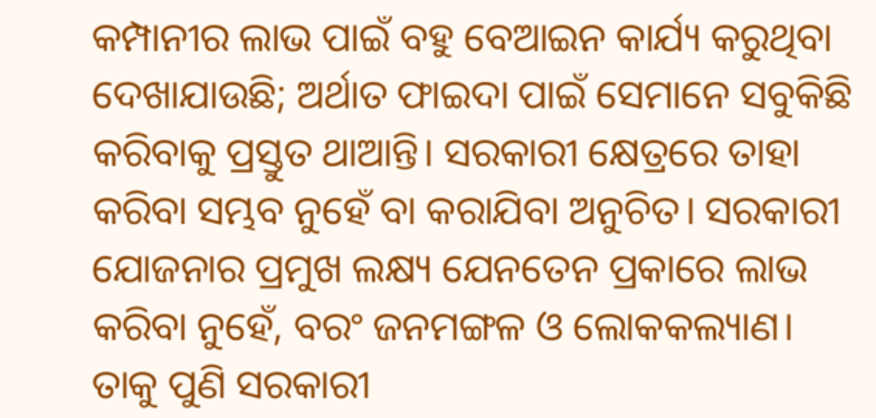କମ୍ପାନୀର ଲାଭ ପାଇଁ ବହୁ ବେଆଇନ କାର୍ଯ୍ୟ କରୁଥିବା ଦେଖାଯାଉଛି; ଅର୍ଥାତ ଫାଇଦା ପାଇଁ ସେମାନେ ସବୁକିଛି କରିବାକୁ ପ୍ରସ୍ତୁତ ଥାଆନ୍ତି। ସରକାରୀ କ୍ଷେତ୍ରରେ ତାହା କରିବା ସମ୍ଭବ ନୁହେଁ ବା କରାଯିବା ଅନୁଚିତ। ସରକାରୀ ଯୋଜନାର ପ୍ରମୁଖ ଲକ୍ଷ୍ୟ ଯେନତେନ ପ୍ରକାରେ ଲାଭ କରିବା ନୁହେଁ, ବରଂ ଜନମଙ୍ଗଳ ଓ ଲୋକକଲ୍ୟାଣ। ତାକୁ ପୁଣି ସରକାରୀ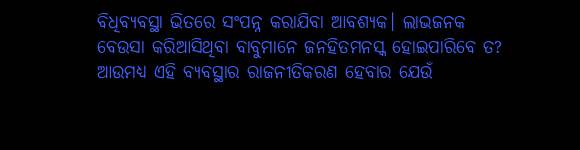ବିଧିବ୍ୟବସ୍ଥା ଭିତରେ ସଂପନ୍ନ କରାଯିବା ଆବଶ୍ୟକ। ଲାଭଜନକ ବେଉସା କରିଆସିଥିବା ବାବୁମାନେ ଜନହିତମନସ୍କ ହୋଇପାରିବେ ତ?
ଆଉମଧ୍ୟ ଏହି ବ୍ୟବସ୍ଥାର ରାଜନୀତିକରଣ ହେବାର ଯେଉଁ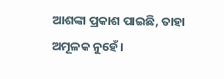ଆଶଙ୍କା ପ୍ରକାଶ ପାଇଛି, ତାହା ଅମୂଳକ ନୁହେଁ।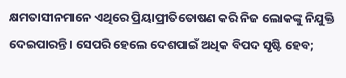କ୍ଷମତାସୀନମାନେ ଏଥିରେ ପ୍ରିୟାପ୍ରୀତିତୋଷଣ କରି ନିଜ ଲୋକଙ୍କୁ ନିଯୁକ୍ତି ଦେଇପାରନ୍ତି। ସେପରି ହେଲେ ଦେଶପାଇଁ ଅଧିକ ବିପଦ ସୃଷ୍ଟି ହେବ;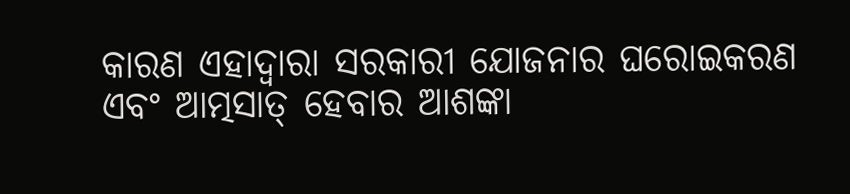କାରଣ ଏହାଦ୍ବାରା ସରକାରୀ ଯୋଜନାର ଘରୋଇକରଣ ଏବଂ ଆତ୍ମସାତ୍‌ ହେବାର ଆଶଙ୍କା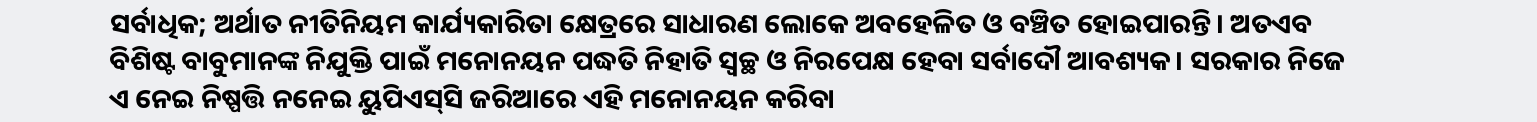ସର୍ବାଧିକ; ଅର୍ଥାତ ନୀତିନିୟମ କାର୍ଯ୍ୟକାରିତା କ୍ଷେତ୍ରରେ ସାଧାରଣ ଲୋକେ ଅବହେଳିତ ଓ ବଞ୍ଚିତ ହୋଇପାରନ୍ତି। ଅତଏବ ବିଶିଷ୍ଟ ବାବୁମାନଙ୍କ ନିଯୁକ୍ତି ପାଇଁ ମନୋନୟନ ପଦ୍ଧତି ନିହାତି ସ୍ବଚ୍ଛ ଓ ନିରପେକ୍ଷ ହେବା ସର୍ବାଦୌ ଆବଶ୍ୟକ। ସରକାର ନିଜେ ଏ ନେଇ ନିଷ୍ପତ୍ତି ନନେଇ ୟୁପିଏସ୍‌ସି ଜରିଆରେ ଏହି ମନୋନୟନ କରିବା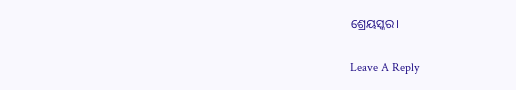ଶ୍ରେୟସ୍କର।

Leave A Reply